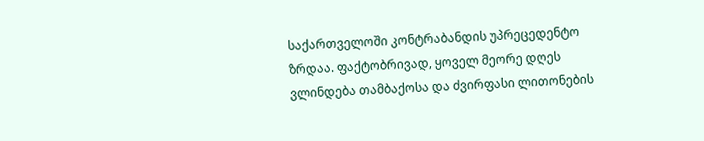საქართველოში კონტრაბანდის უპრეცედენტო ზრდაა. ფაქტობრივად, ყოველ მეორე დღეს ვლინდება თამბაქოსა და ძვირფასი ლითონების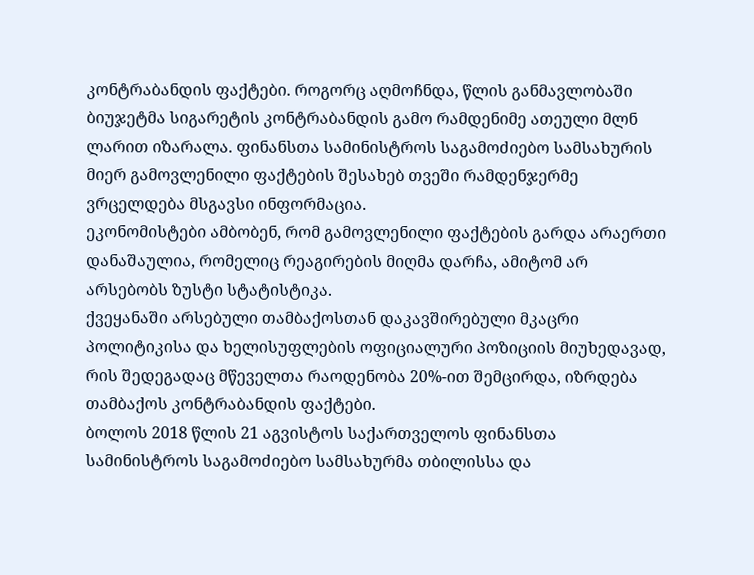კონტრაბანდის ფაქტები. როგორც აღმოჩნდა, წლის განმავლობაში ბიუჯეტმა სიგარეტის კონტრაბანდის გამო რამდენიმე ათეული მლნ ლარით იზარალა. ფინანსთა სამინისტროს საგამოძიებო სამსახურის მიერ გამოვლენილი ფაქტების შესახებ თვეში რამდენჯერმე ვრცელდება მსგავსი ინფორმაცია.
ეკონომისტები ამბობენ, რომ გამოვლენილი ფაქტების გარდა არაერთი დანაშაულია, რომელიც რეაგირების მიღმა დარჩა, ამიტომ არ არსებობს ზუსტი სტატისტიკა.
ქვეყანაში არსებული თამბაქოსთან დაკავშირებული მკაცრი პოლიტიკისა და ხელისუფლების ოფიციალური პოზიციის მიუხედავად, რის შედეგადაც მწეველთა რაოდენობა 20%-ით შემცირდა, იზრდება თამბაქოს კონტრაბანდის ფაქტები.
ბოლოს 2018 წლის 21 აგვისტოს საქართველოს ფინანსთა სამინისტროს საგამოძიებო სამსახურმა თბილისსა და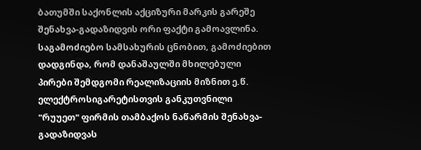ბათუმში საქონლის აქციზური მარკის გარეშე შენახვა-გადაზიდვის ორი ფაქტი გამოავლინა.
საგამოძიებო სამსახურის ცნობით, გამოძიებით დადგინდა, რომ დანაშაულში მხილებული პირები შემდგომი რეალიზაციის მიზნით ე.წ. ელექტროსიგარეტისთვის განკუთვნილი "რუუეთ" ფირმის თამბაქოს ნაწარმის შენახვა-გადაზიდვას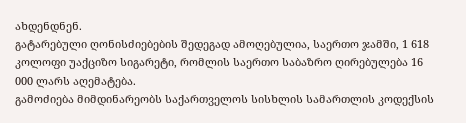ახდენდნენ.
გატარებული ღონისძიებების შედეგად ამოღებულია, საერთო ჯამში, 1 618 კოლოფი უაქციზო სიგარეტი, რომლის საერთო საბაზრო ღირებულება 16 000 ლარს აღემატება.
გამოძიება მიმდინარეობს საქართველოს სისხლის სამართლის კოდექსის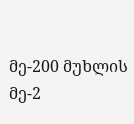მე-200 მუხლის მე-2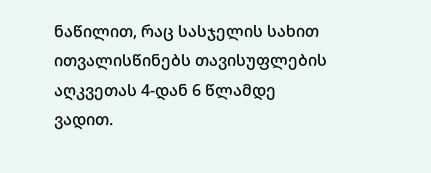ნაწილით, რაც სასჯელის სახით ითვალისწინებს თავისუფლების აღკვეთას 4-დან 6 წლამდე ვადით.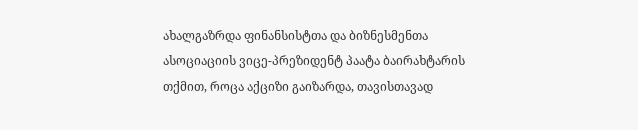ახალგაზრდა ფინანსისტთა და ბიზნესმენთა ასოციაციის ვიცე-პრეზიდენტ პაატა ბაირახტარის თქმით, როცა აქციზი გაიზარდა, თავისთავად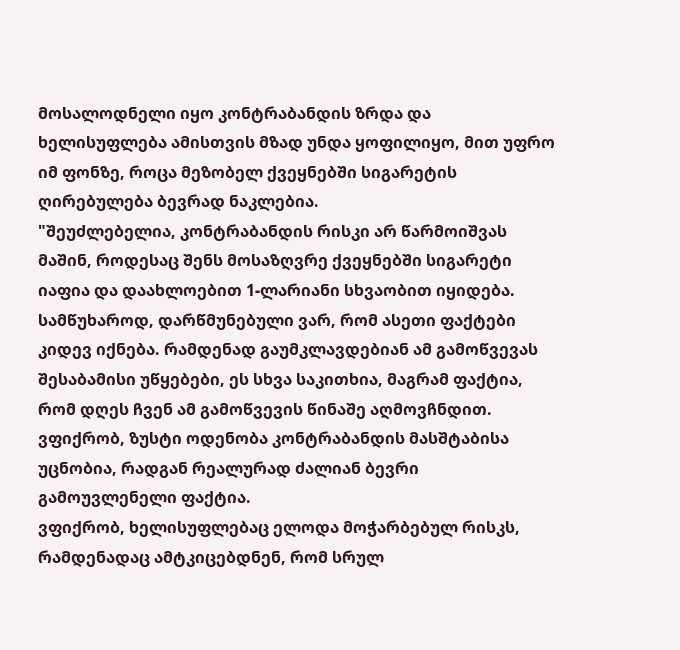მოსალოდნელი იყო კონტრაბანდის ზრდა და ხელისუფლება ამისთვის მზად უნდა ყოფილიყო, მით უფრო იმ ფონზე, როცა მეზობელ ქვეყნებში სიგარეტის ღირებულება ბევრად ნაკლებია.
"შეუძლებელია, კონტრაბანდის რისკი არ წარმოიშვას მაშინ, როდესაც შენს მოსაზღვრე ქვეყნებში სიგარეტი იაფია და დაახლოებით 1-ლარიანი სხვაობით იყიდება. სამწუხაროდ, დარწმუნებული ვარ, რომ ასეთი ფაქტები კიდევ იქნება. რამდენად გაუმკლავდებიან ამ გამოწვევას შესაბამისი უწყებები, ეს სხვა საკითხია, მაგრამ ფაქტია, რომ დღეს ჩვენ ამ გამოწვევის წინაშე აღმოვჩნდით. ვფიქრობ, ზუსტი ოდენობა კონტრაბანდის მასშტაბისა უცნობია, რადგან რეალურად ძალიან ბევრი გამოუვლენელი ფაქტია.
ვფიქრობ, ხელისუფლებაც ელოდა მოჭარბებულ რისკს, რამდენადაც ამტკიცებდნენ, რომ სრულ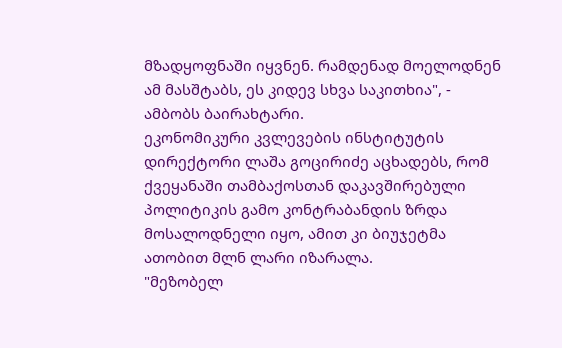მზადყოფნაში იყვნენ. რამდენად მოელოდნენ ამ მასშტაბს, ეს კიდევ სხვა საკითხია", - ამბობს ბაირახტარი.
ეკონომიკური კვლევების ინსტიტუტის დირექტორი ლაშა გოცირიძე აცხადებს, რომ ქვეყანაში თამბაქოსთან დაკავშირებული პოლიტიკის გამო კონტრაბანდის ზრდა მოსალოდნელი იყო, ამით კი ბიუჯეტმა ათობით მლნ ლარი იზარალა.
"მეზობელ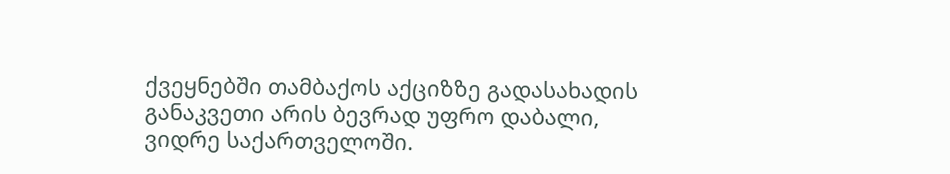ქვეყნებში თამბაქოს აქციზზე გადასახადის განაკვეთი არის ბევრად უფრო დაბალი, ვიდრე საქართველოში.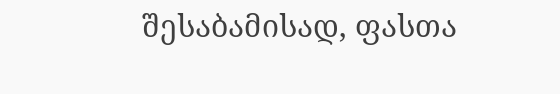შესაბამისად, ფასთა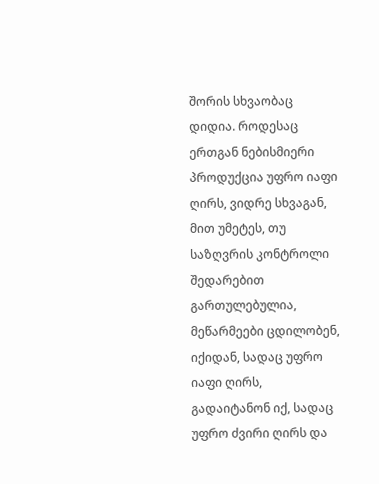შორის სხვაობაც დიდია. როდესაც ერთგან ნებისმიერი პროდუქცია უფრო იაფი ღირს, ვიდრე სხვაგან, მით უმეტეს, თუ საზღვრის კონტროლი შედარებით გართულებულია, მეწარმეები ცდილობენ, იქიდან, სადაც უფრო იაფი ღირს, გადაიტანონ იქ, სადაც უფრო ძვირი ღირს და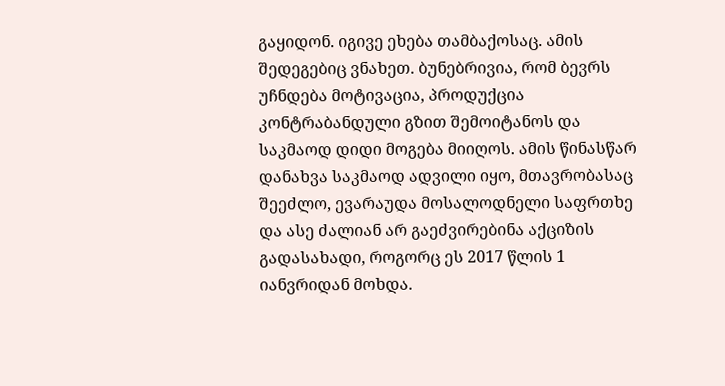გაყიდონ. იგივე ეხება თამბაქოსაც. ამის შედეგებიც ვნახეთ. ბუნებრივია, რომ ბევრს უჩნდება მოტივაცია, პროდუქცია კონტრაბანდული გზით შემოიტანოს და საკმაოდ დიდი მოგება მიიღოს. ამის წინასწარ დანახვა საკმაოდ ადვილი იყო, მთავრობასაც შეეძლო, ევარაუდა მოსალოდნელი საფრთხე და ასე ძალიან არ გაეძვირებინა აქციზის გადასახადი, როგორც ეს 2017 წლის 1 იანვრიდან მოხდა.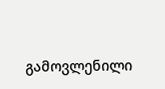გამოვლენილი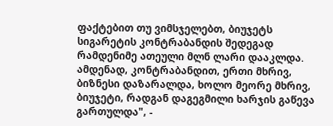ფაქტებით თუ ვიმსჯელებთ, ბიუჯეტს სიგარეტის კონტრაბანდის შედეგად რამდენიმე ათეული მლნ ლარი დააკლდა. ამდენად, კონტრაბანდით, ერთი მხრივ, ბიზნესი დაზარალდა, ხოლო მეორე მხრივ, ბიუჯეტი, რადგან დაგეგმილი ხარჯის გაწევა გართულდა", -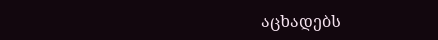აცხადებს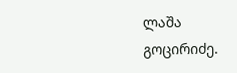ლაშა გოცირიძე.